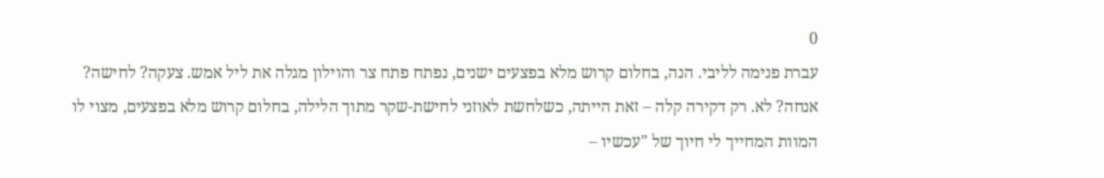0
עברת פנימה לליבי. הנה, בחלום קרוש מלא בפצעים ישנים, נפתח פתח צר והוילון מגלה את ליל אמש. צעקה? לחישה? אנחה? לא. רק דקירה קלה – זאת הייתה, כשלחשת לאוזני לחישת-שקר מתוך הלילה, בחלום קרוש מלא בפצעים, מצוי לו המוות המחייך לי חיוך של "עכשיו –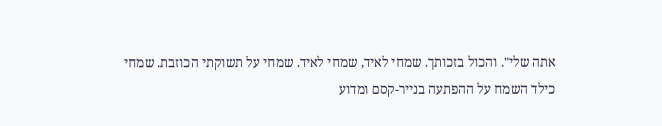אתה שלי". והכול בזכותך. שמחי לאיד, שמחי לאיד. שמחי על תשוקתי הכוזבת. שמחי כילד השמח על ההפתעה בנייר-קסם ומדוע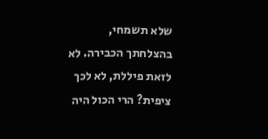שלא תשמחי, בהצלחתך הכבירה. לא לזאת פיללת, לא לכך ציפית? הרי הכול היה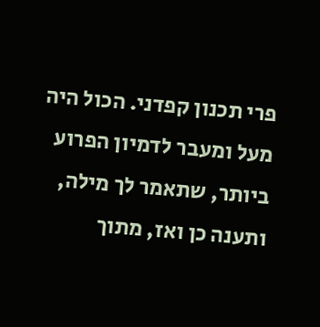פרי תכנון קפדני. הכול היה מעל ומעבר לדמיון הפרוע ביותר, שתאמר לך מילה, ותענה כן ואז, מתוך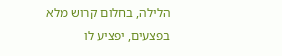הלילה, בחלום קרוש מלא בפצעים, יפציע לו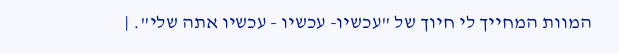המוות המחייך לי חיוך של "עכשיו- עכשיו - עכשיו אתה שלי". |